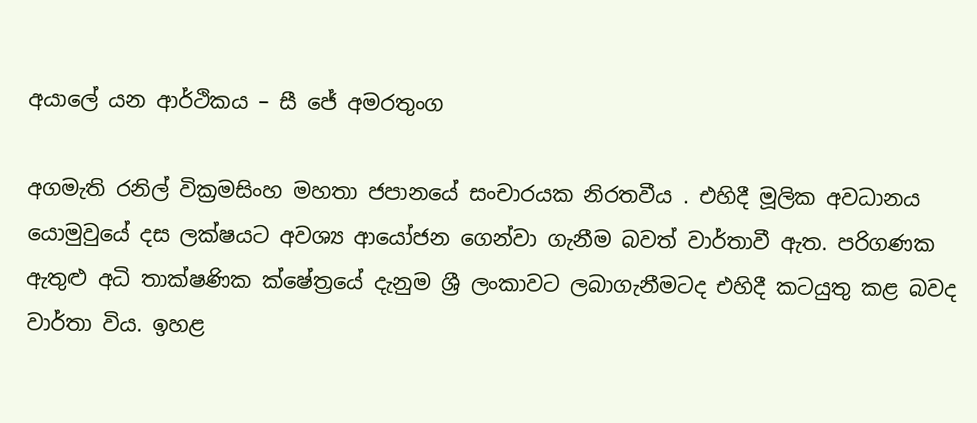අයාලේ යන ආර්ථිකය – සී ජේ අමරතුංග

අගමැති රනිල් වික්‍රමසිංහ මහතා ජපානයේ සංචාරයක නිරතවීය . එහිදී මූලික අවධානය යොමුවුයේ දස ලක්ෂයට අවශ්‍ය ආයෝජන ගෙන්වා ගැනීම බවත් වාර්තාවී ඇත. පරිගණක ඇතුළු අධි තාක්ෂණික ක්ෂේත්‍රයේ දැනුම ශ්‍රී ලංකාවට ලබාගැනීමටද එහිදී කටයුතු කළ බවද වාර්තා විය. ඉහළ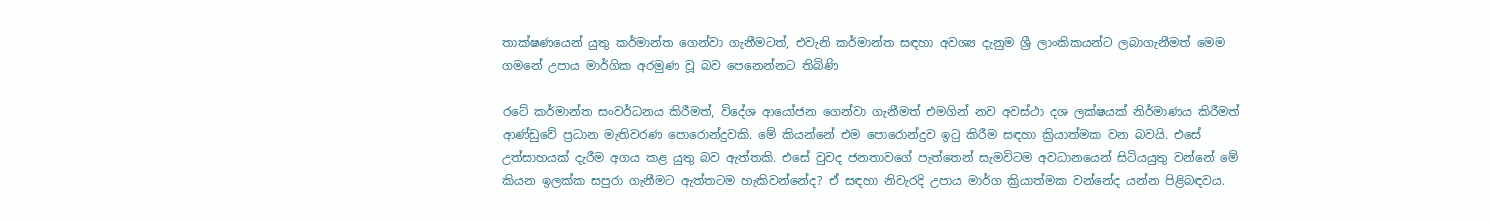තාක්ෂණයෙන් යුතු කර්මාන්ත ගෙන්වා ගැනීමටත්, එවැනි කර්මාන්ත සඳහා අවශ්‍ය දැනුම ශ්‍රී ලාංකිකයන්ට ලබාගැනීමත් මෙම ගමනේ උපාය මාර්ගික අරමුණ වූ බව පෙනෙන්නට තිබිණි

රටේ කර්මාන්ත සංවර්ධනය කිරීමත්, විදේශ ආයෝජන ගෙන්වා ගැනීමත් එමගින් නව අවස්ථා දශ ලක්ෂයක් නිර්මාණය කිරීමත් ආණ්ඩුවේ ප්‍රධාන මැතිවරණ පොරොන්දුවකි. මේ කියන්නේ එම පොරොන්දුව ඉටු කිරීම සඳහා ක්‍රියාත්මක වන බවයි. එසේ උත්සාහයක් දැරීම අගය කළ යුතු බව ඇත්තකි. එසේ වුවද ජනතාවගේ පැත්තෙන් සැමවිටම අවධානයෙන් සිටියයුතු වන්නේ මේ කියන ඉලක්ක සපුරා ගැනීමට ඇත්තටම හැකිවන්නේද? ඒ සඳහා නිවැරදි උපාය මාර්ග ක්‍රියාත්මක වන්නේද යන්න පිළිබඳවය.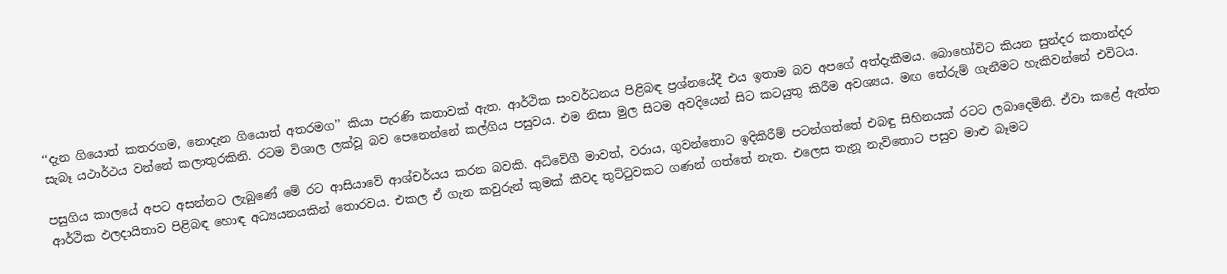‘‘දැන ගියොත් කතරගම, නොදැන ගියොත් අතරමග’’ කියා පැරණි කතාවක් ඇත. ආර්ථික සංවර්ධනය පිළිබඳ ප්‍රශ්නයේදී එය ඉතාම බව අපගේ අත්දැකීමය. බොහෝවිට කියන සුන්දර කතාන්දර සැබෑ යථාර්ථය වන්නේ කලාතුරකිනි. රටම විශාල ලක්වූ බව පෙනෙන්නේ කල්ගිය පසුවය. එම නිසා මුල සිටම අවදියෙන් සිට කටයුතු කිරීම අවශ්‍යය. මඟ තේරුම් ගැනීමට හැකිවන්නේ එවිටය.

පසුගිය කාලයේ අපට අසන්නට ලැබුණේ මේ රට ආසියාවේ ආශ්චර්යය කරන බවකි. අධිවේගී මාවත්, වරාය, ගුවන්තොට ඉදිකිරීම් පටන්ගත්තේ එබඳු සිහිනයක් රටට ලබාදෙමිනි. ඒවා කළේ ඇත්ත ආර්ථික ඵලදායිතාව පිළිබඳ හොඳ අධ්‍යයනයකින් තොරවය. එකල ඒ ගැන කවුරුන් කුමක් කීවද තුට්ටුවකට ගණන් ගත්තේ නැත. එලෙස තැනූ නැව්තොට පසුව මාළු බෑමට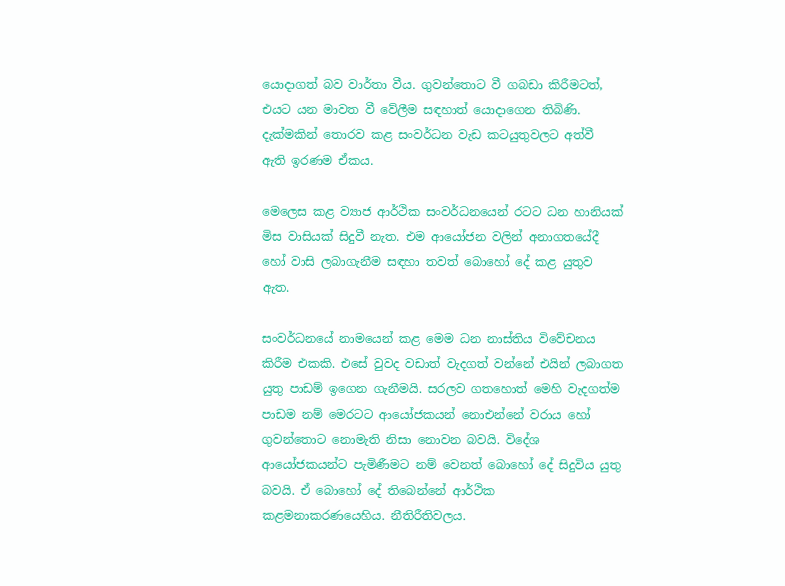යොදාගත් බව වාර්තා වීය. ගුවන්තොට වී ගබඩා කිරීමටත්, එයට යන මාවත වී වේලීම සඳහාත් යොදාගෙන තිබිණි. දැක්මකින් තොරව කළ සංවර්ධන වැඩ කටයුතුවලට අත්වී ඇති ඉරණම ඒකය.

මෙලෙස කළ ව්‍යාජ ආර්ථික සංවර්ධනයෙන් රටට ධන හානියක් මිස වාසියක් සිදුවී නැත. එම ආයෝජන වලින් අනාගතයේදී හෝ වාසි ලබාගැනීම සඳහා තවත් බොහෝ දේ කළ යුතුව ඇත.

සංවර්ධනයේ නාමයෙන් කළ මෙම ධන නාස්තිය විවේචනය කිරීම එකකි. එසේ වුවද වඩාත් වැදගත් වන්නේ එයින් ලබාගත යුතු පාඩම් ඉගෙන ගැනීමයි. සරලව ගතහොත් මෙහි වැදගත්ම පාඩම නම් මෙරටට ආයෝජකයන් නොඑන්නේ වරාය හෝ ගුවන්තොට නොමැති නිසා නොවන බවයි. විදේශ ආයෝජකයන්ට පැමිණීමට නම් වෙනත් බොහෝ දේ සිදුවිය යුතු බවයි. ඒ බොහෝ දේ තිබෙන්නේ ආර්ථික කළමනාකරණයෙහිය. නීතිරීතිවලය.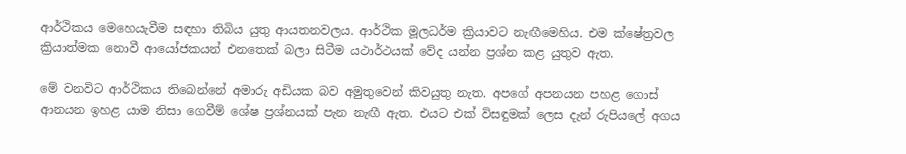ආර්ථිකය මෙහෙයැවීම සඳහා තිබිය යුතු ආයතනවලය. ආර්ථික මූලධර්ම ක්‍රියාවට නැඟීමෙහිය. එම ක්ෂේත්‍රවල ක්‍රියාත්මක නොවී ආයෝජකයන් එනතෙක් බලා සිටීම යථාර්ථයක් වේද යන්න ප්‍රශ්න කළ යුතුව ඇත.

මේ වනවිට ආර්ථිකය තිබෙන්නේ අමාරු අඩියක බව අමුතුවෙන් කිවයුතු නැත. අපගේ අපනයන පහළ ගොස් ආනයන ඉහළ යාම නිසා ගෙවීම් ශේෂ ප්‍රශ්නයක් පැන නැඟී ඇත. එයට එක් විසඳුමක් ලෙස දැන් රුපියලේ අගය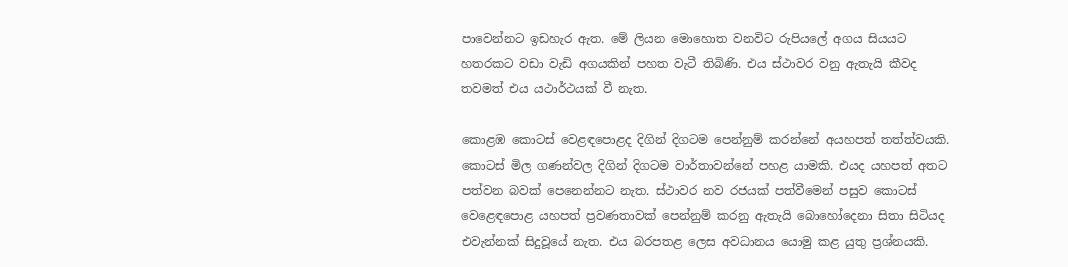පාවෙන්නට ඉඩහැර ඇත. මේ ලියන මොහොත වනවිට රුපියලේ අගය සියයට හතරකට වඩා වැඩි අගයකින් පහත වැටී තිබිණි. එය ස්ථාවර වනු ඇතැයි කීවද තවමත් එය යථාර්ථයක් වී නැත.

කොළඹ කොටස් වෙළඳපොළද දිගින් දිගටම පෙන්නුම් කරන්නේ අයහපත් තත්ත්වයකි. කොටස් මිල ගණන්වල දිගින් දිගටම වාර්තාවන්නේ පහළ යාමකි. එයද යහපත් අතට පත්වන බවක් පෙනෙන්නට නැත. ස්ථාවර නව රජයක් පත්වීමෙන් පසුව කොටස් වෙළෙඳපොළ යහපත් ප්‍රවණතාවක් පෙන්නුම් කරනු ඇතැයි බොහෝදෙනා සිතා සිටියද එවැන්නක් සිදුවූයේ නැත. එය බරපතළ ලෙස අවධානය යොමු කළ යුතු ප්‍රශ්නයකි.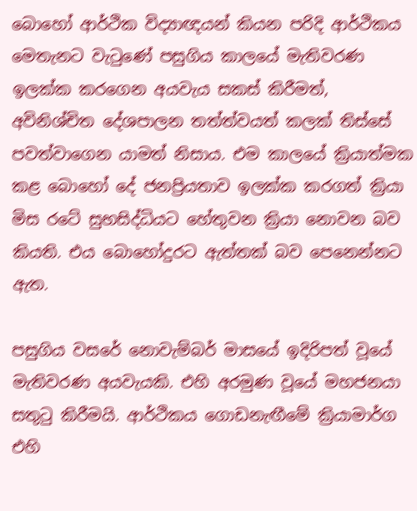බොහෝ ආර්ථික විද්‍යාඥයන් කියන පරිදි ආර්ථිකය මෙතැනට වැටුණේ පසුගිය කාලයේ මැතිවරණ ඉලක්ක කරගෙන අයවැය සකස් කිරීමත්, අවිනිශ්චිත දේශපාලන තත්ත්වයත් කලක් තිස්සේ පවත්වාගෙන යාමත් නිසාය. එම කාලයේ ක්‍රියාත්මක කළ බොහෝ දේ ජනප්‍රියතාව ඉලක්ක කරගත් ක්‍රියා මිස රටේ සුභසිද්ධියට හේතුවන ක්‍රියා නොවන බව කියති. එය බොහෝදුරට ඇත්තක් බව පෙනෙන්නට ඇත.

පසුගිය වසරේ නොවැම්බර් මාසයේ ඉදිරිපත් වූයේ මැතිවරණ අයවැයකි. එහි අරමුණ වූයේ මහජනයා සතුටු කිරීමයි. ආර්ථිකය ගොඩනැඟීමේ ක්‍රියාමාර්ග එහි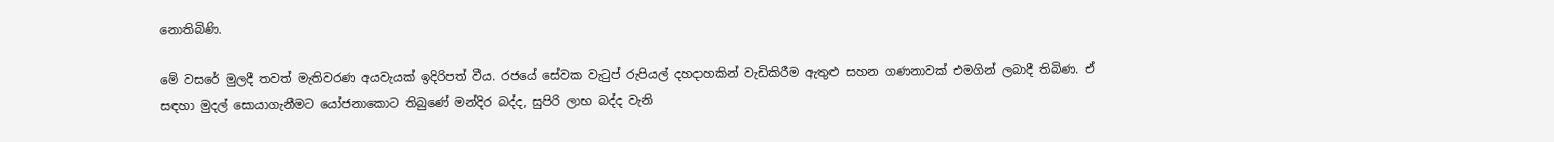නොතිබිණි.

මේ වසරේ මුලදී තවත් මැතිවරණ අයවැයක් ඉදිරිපත් වීය. රජයේ සේවක වැටුප් රුපියල් දහදාහකින් වැඩිකිරීම ඇතුළු සහන ගණනාවක් එමගින් ලබාදී තිබිණ. ඒ සඳහා මුදල් සොයාගැනීමට යෝජනාකොට තිබුණේ මන්දිර බද්ද, සුපිරි ලාභ බද්ද වැනි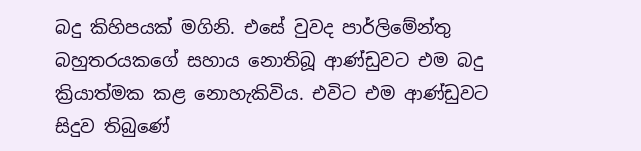බදු කිහිපයක් මගිනි. එසේ වුවද පාර්ලිමේන්තු බහුතරයකගේ සහාය නොතිබූ ආණ්ඩුවට එම බදු ක්‍රියාත්මක කළ නොහැකිවිය. එවිට එම ආණ්ඩුවට සිදුව තිබුණේ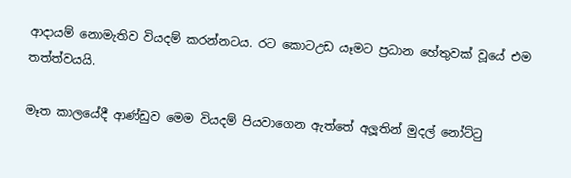ආදායම් නොමැතිව වියදම් කරන්නටය. රට කොටඋඩ යෑමට ප්‍රධාන හේතුවක් වූයේ එම තත්ත්වයයි.

මෑත කාලයේදී ආණ්ඩුව මෙම වියදම් පියවාගෙන ඇත්තේ අලූතින් මුදල් නෝට්ටු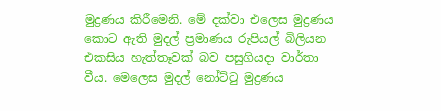මුද්‍රණය කිරීමෙනි. මේ දක්වා එලෙස මුද්‍රණය කොට ඇති මුදල් ප්‍රමාණය රුපියල් බිලියන එකසිය හැත්තෑවක් බව පසුගියදා වාර්තා වීය. මෙලෙස මුදල් නෝට්ටු මුද්‍රණය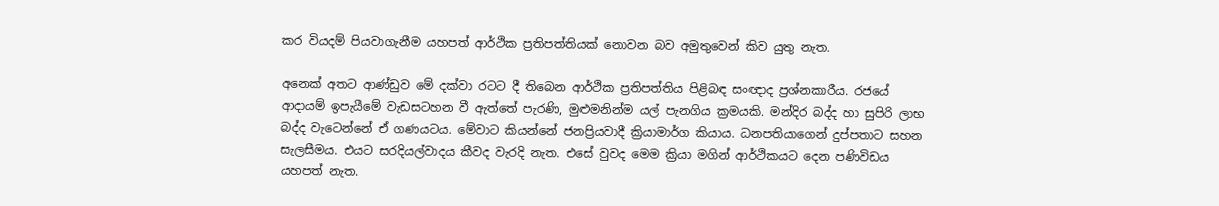කර වියදම් පියවාගැනීම යහපත් ආර්ථික ප්‍රතිපත්තියක් නොවන බව අමුතුවෙන් කිව යුතු නැත.

අනෙක් අතට ආණ්ඩුව මේ දක්වා රටට දී තිබෙන ආර්ථික ප්‍රතිපත්තිය පිළිබඳ සංඥාද ප්‍රශ්නකාරීය. රජයේ ආදායම් ඉපැයීමේ වැඩසටහන වී ඇත්තේ පැරණි, මුළුමනින්ම යල් පැනගිය ක්‍රමයකි. මන්දිර බද්ද හා සුපිරි ලාභ බද්ද වැටෙන්නේ ඒ ගණයටය. මේවාට කියන්නේ ජනප්‍රියවාදී ක්‍රියාමාර්ග කියාය. ධනපතියාගෙන් දුප්පතාට සහන සැලසීමය. එයට සරදියල්වාදය කීවද වැරදි නැත. එසේ වුවද මෙම ක්‍රියා මගින් ආර්ථිකයට දෙන පණිවිඩය යහපත් නැත.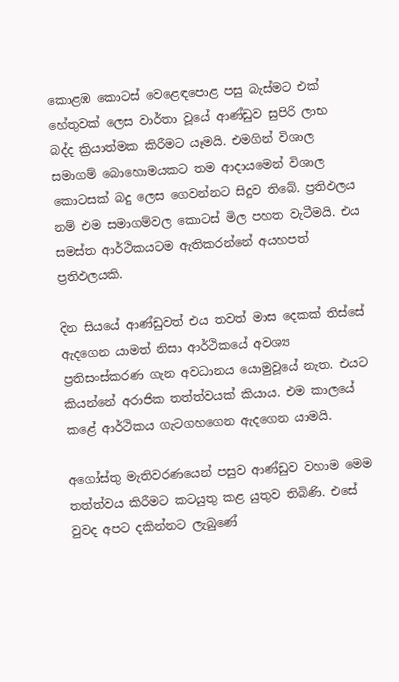කොළඹ කොටස් වෙළෙඳපොළ පසු බැස්මට එක් හේතුවක් ලෙස වාර්තා වූයේ ආණ්ඩුව සුපිරි ලාභ බද්ද ක්‍රියාත්මක කිරීමට යෑමයි. එමගින් විශාල සමාගම් බොහොමයකට තම ආදායමෙන් විශාල කොටසක් බදු ලෙස ගෙවන්නට සිදුව තිබේ. ප්‍රතිඵලය නම් එම සමාගම්වල කොටස් මිල පහත වැටීමයි. එය සමස්ත ආර්ථිකයටම ඇතිකරන්නේ අයහපත් ප්‍රතිඵලයකි.

දින සියයේ ආණ්ඩුවත් එය තවත් මාස දෙකක් තිස්සේ ඇදගෙන යාමත් නිසා ආර්ථිකයේ අවශ්‍ය ප්‍රතිසංස්කරණ ගැන අවධානය යොමුවූයේ නැත. එයට කියන්නේ අරාජික තත්ත්වයක් කියාය. එම කාලයේ කළේ ආර්ථිකය ගැටගහගෙන ඇදගෙන යාමයි.

අගෝස්තු මැතිවරණයෙන් පසුව ආණ්ඩුව වහාම මෙම තත්ත්වය කිරීමට කටයුතු කළ යුතුව තිබිණි. එසේ වුවද අපට දකින්නට ලැබුණේ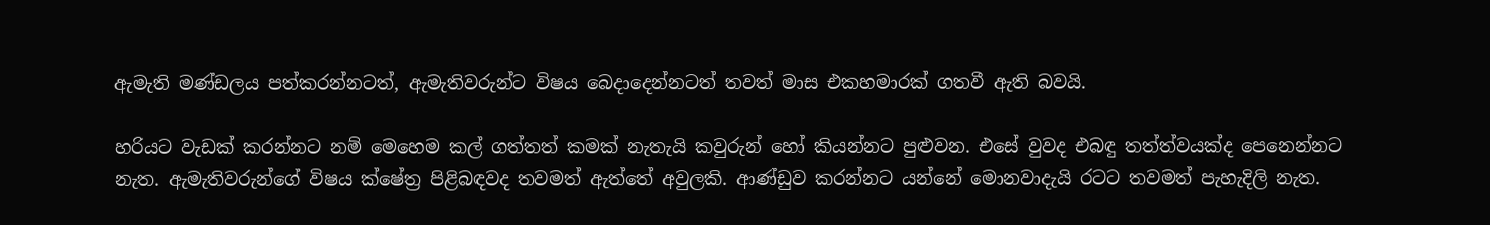ඇමැති මණ්ඩලය පත්කරන්නටත්, ඇමැතිවරුන්ට විෂය බෙදාදෙන්නටත් තවත් මාස එකහමාරක් ගතවී ඇති බවයි.

හරියට වැඩක් කරන්නට නම් මෙහෙම කල් ගත්තත් කමක් නැතැයි කවුරුන් හෝ කියන්නට පුළුවන. එසේ වුවද එබඳු තත්ත්වයක්ද පෙනෙන්නට නැත. ඇමැතිවරුන්ගේ විෂය ක්ෂේත්‍ර පිළිබඳවද තවමත් ඇත්තේ අවුලකි. ආණ්ඩුව කරන්නට යන්නේ මොනවාදැයි රටට තවමත් පැහැදිලි නැත.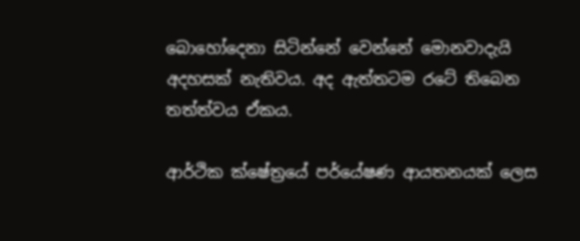බොහෝදෙනා සිටින්නේ වෙන්නේ මොනවාදැයි අදහසක් නැතිවය. අද ඇත්තටම රටේ තිබෙන තත්ත්වය ඒකය.

ආර්ථික ක්ෂේත්‍රයේ පර්යේෂණ ආයතනයක් ලෙස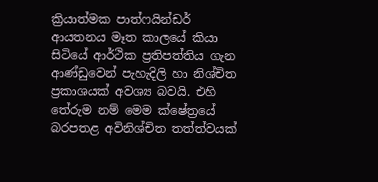ක්‍රියාත්මක පාත්ෆයින්ඩර් ආයතනය මෑත කාලයේ කියා සිටියේ ආර්ථික ප්‍රතිපත්තිය ගැන ආණ්ඩුවෙන් පැහැදිලි හා නිශ්චිත ප්‍රකාශයක් අවශ්‍ය බවයි. එහි තේරුම නම් මෙම ක්ෂේත්‍රයේ බරපතළ අවිනිශ්චිත තත්ත්වයක්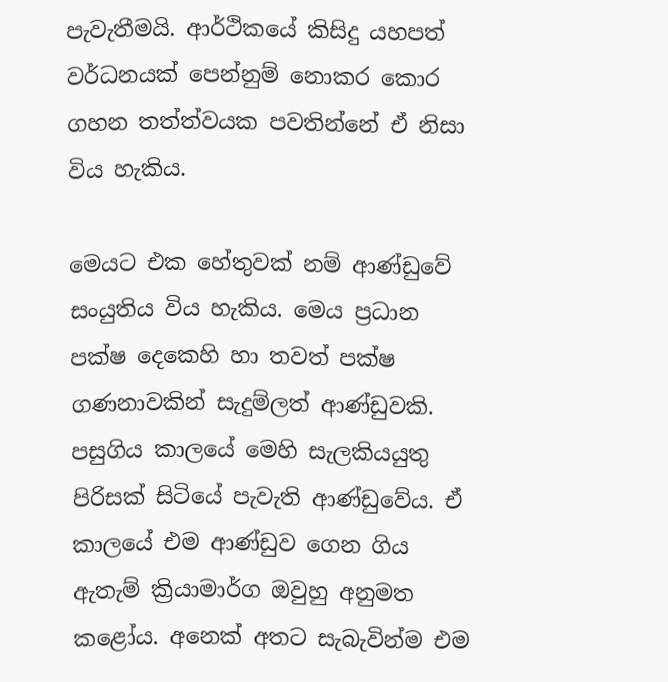පැවැතීමයි. ආර්ථිකයේ කිසිදු යහපත් වර්ධනයක් පෙන්නුම් නොකර කොර ගහන තත්ත්වයක පවතින්නේ ඒ නිසා විය හැකිය.

මෙයට එක හේතුවක් නම් ආණ්ඩුවේ සංයුතිය විය හැකිය. මෙය ප්‍රධාන පක්ෂ දෙකෙහි හා තවත් පක්ෂ ගණනාවකින් සැදුම්ලත් ආණ්ඩුවකි. පසුගිය කාලයේ මෙහි සැලකියයුතු පිරිසක් සිටියේ පැවැති ආණ්ඩුවේය. ඒ කාලයේ එම ආණ්ඩුව ගෙන ගිය ඇතැම් ක්‍රියාමාර්ග ඔවුහු අනුමත කළෝය. අනෙක් අතට සැබැවින්ම එම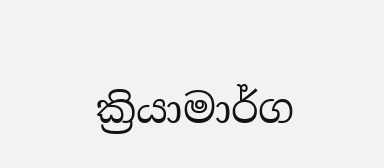ක්‍රියාමාර්ග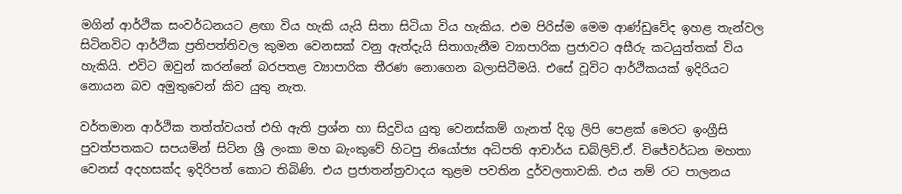මගින් ආර්ථික සංවර්ධනයට ළඟා විය හැකි යැයි සිතා සිටියා විය හැකිය. එම පිරිස්ම මෙම ආණ්ඩුවේද ඉහළ තැන්වල සිටිනවිට ආර්ථික ප්‍රතිපත්තිවල කුමන වෙනසක් වනු ඇත්දැයි සිතාගැනීම ව්‍යාපාරික ප්‍රජාවට අසීරු කටයුත්තක් විය හැකියි. එවිට ඔවුන් කරන්නේ බරපතළ ව්‍යාපාරික තීරණ නොගෙන බලාසිටීමයි. එසේ වූවිට ආර්ථිකයක් ඉදිරියට නොයන බව අමුතුවෙන් කිව යුතු නැත.

වර්තමාන ආර්ථික තත්ත්වයත් එහි ඇති ප්‍රශ්න හා සිදුවිය යුතු වෙනස්කම් ගැනත් දිගු ලිපි පෙළක් මෙරට ඉංග්‍රීසි පුවත්පතකට සපයමින් සිටින ශ්‍රී ලංකා මහ බැංකුවේ හිටපු නියෝජ්‍ය අධිපති ආචාර්ය ඩබ්ලිව්.ඒ. විජේවර්ධන මහතා වෙනස් අදහසක්ද ඉදිරිපත් කොට තිබිණි. එය ප්‍රජාතන්ත්‍රවාදය තුළම පවතින දුර්වලතාවකි. එය නම් රට පාලනය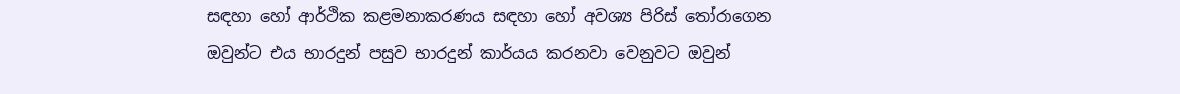සඳහා හෝ ආර්ථික කළමනාකරණය සඳහා හෝ අවශ්‍ය පිරිස් තෝරාගෙන ඔවුන්ට එය භාරදුන් පසුව භාරදුන් කාර්යය කරනවා වෙනුවට ඔවුන්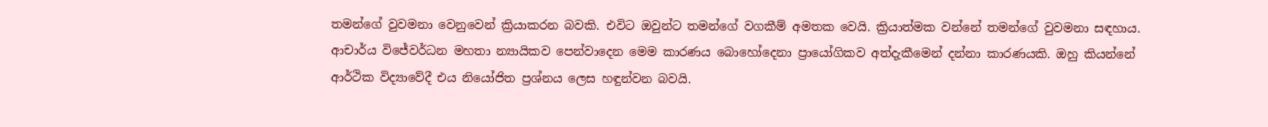තමන්ගේ වුවමනා වෙනුවෙන් ක්‍රියාකරන බවකි. එවිට ඔවුන්ට තමන්ගේ වගකීම් අමතක වෙයි. ක්‍රියාත්මක වන්නේ තමන්ගේ වුවමනා සඳහාය. ආචාර්ය විජේවර්ධන මහතා න්‍යායිකව පෙන්වාදෙන මෙම කාරණය බොහෝදෙනා ප්‍රායෝගිකව අත්දැකීමෙන් දන්නා කාරණයකි. ඔහු කියන්නේ ආර්ථික විද්‍යාවේදී එය නියෝජිත ප්‍රශ්නය ලෙස හඳුන්වන බවයි.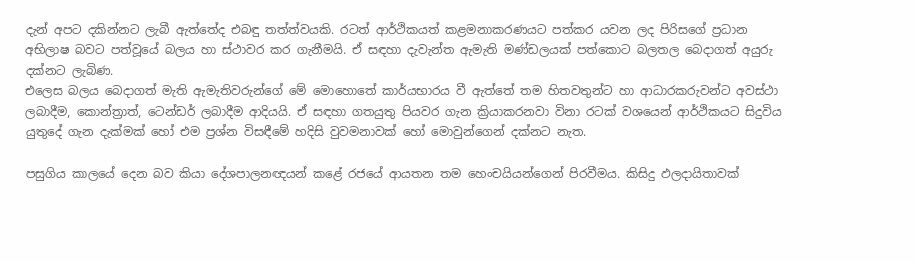දැන් අපට දකින්නට ලැබී ඇත්තේද එබඳු තත්ත්වයකි. රටත් ආර්ථිකයත් කළමනාකරණයට පත්කර යවන ලද පිරිසගේ ප්‍රධාන අභිලාෂ බවට පත්වූයේ බලය හා ස්ථාවර කර ගැනීමයි. ඒ සඳහා දැවැන්ත ඇමැති මණ්ඩලයක් පත්කොට බලතල බෙදාගත් අයුරු දක්නට ලැබිණ.
එලෙස බලය බෙදාගත් මැති ඇමැතිවරුන්ගේ මේ මොහොතේ කාර්යභාරය වී ඇත්තේ තම හිතවතුන්ට හා ආධාරකරුවන්ට අවස්ථා ලබාදීම, කොන්ත්‍රාත්, ටෙන්ඩර් ලබාදීම ආදියයි. ඒ සඳහා ගතයුතු පියවර ගැන ක්‍රියාකරනවා විනා රටක් වශයෙන් ආර්ථිකයට සිදුවිය යුතුදේ ගැන දැක්මක් හෝ එම ප්‍රශ්න විසඳීමේ හදිසි වුවමනාවක් හෝ මොවුන්ගෙන් දක්නට නැත.

පසුගිය කාලයේ දෙන බව කියා දේශපාලනඥයන් කළේ රජයේ ආයතන තම හෙංචයියන්ගෙන් පිරවීමය. කිසිදු ඵලදායිතාවක්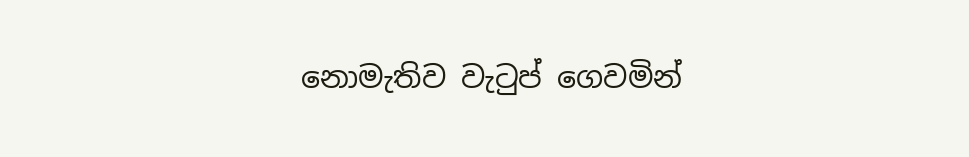නොමැතිව වැටුප් ගෙවමින්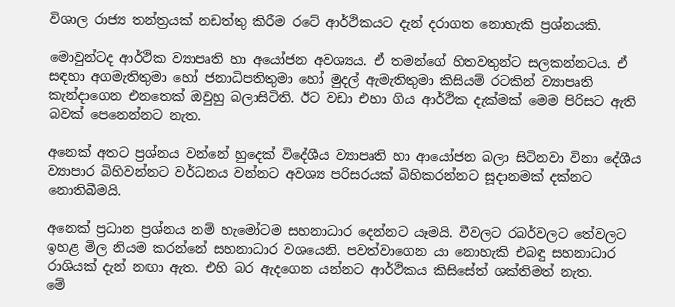විශාල රාජ්‍ය තන්ත්‍රයක් නඩත්තු කිරීම රටේ ආර්ථිකයට දැන් දරාගත නොහැකි ප්‍රශ්නයකි.

මොවුන්ටද ආර්ථික ව්‍යාපෘති හා අයෝජන අවශ්‍යය. ඒ තමන්ගේ හිතවතුන්ට සලකන්නටය. ඒ සඳහා අගමැතිතුමා හෝ ජනාධිපතිතුමා හෝ මුදල් ඇමැතිතුමා කිසියම් රටකින් ව්‍යාපෘති කැන්දාගෙන එනතෙක් ඔවුහු බලාසිටිති. ඊට වඩා එහා ගිය ආර්ථික දැක්මක් මෙම පිරිසට ඇති බවක් පෙනෙන්නට නැත.

අනෙක් අතට ප්‍රශ්නය වන්නේ හුදෙක් විදේශීය ව්‍යාපෘති හා ආයෝජන බලා සිටිනවා විනා දේශීය ව්‍යාපාර බිහිවන්නට වර්ධනය වන්නට අවශ්‍ය පරිසරයක් බිහිකරන්නට සූදානමක් දක්නට නොතිබීමයි.

අනෙක් ප්‍රධාන ප්‍රශ්නය නම් හැමෝටම සහනාධාර දෙන්නට යෑමයි. වීවලට රබර්වලට තේවලට ඉහළ මිල නියම කරන්නේ සහනාධාර වශයෙනි. පවත්වාගෙන යා නොහැකි එබඳු සහනාධාර රාශියක් දැන් නඟා ඇත. එහි බර ඇදගෙන යන්නට ආර්ථිකය කිසිසේත් ශක්තිමත් නැත.
මේ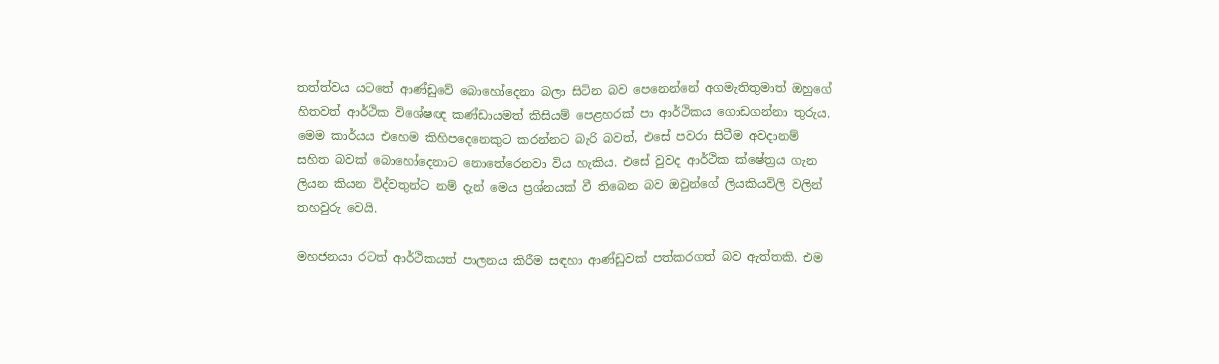තත්ත්වය යටතේ ආණ්ඩුවේ බොහෝදෙනා බලා සිටින බව පෙනෙන්නේ අගමැතිතුමාත් ඔහුගේ හිතවත් ආර්ථික විශේෂඥ කණ්ඩායමත් කිසියම් පෙළහරක් පා ආර්ථිකය ගොඩගන්නා තුරුය. මෙම කාර්යය එහෙම කිහිපදෙනෙකුට කරන්නට බැරි බවත්, එසේ පවරා සිටීම අවදානම් සහිත බවක් බොහෝදෙනාට නොතේරෙනවා විය හැකිය. එසේ වුවද ආර්ථික ක්ෂේත්‍රය ගැන ලියන කියන විද්වතුන්ට නම් දැන් මෙය ප්‍රශ්නයක් වී තිබෙන බව ඔවුන්ගේ ලියකියවිලි වලින් තහවුරු වෙයි.

මහජනයා රටත් ආර්ථිකයත් පාලනය කිරීම සඳහා ආණ්ඩුවක් පත්කරගත් බව ඇත්තකි. එම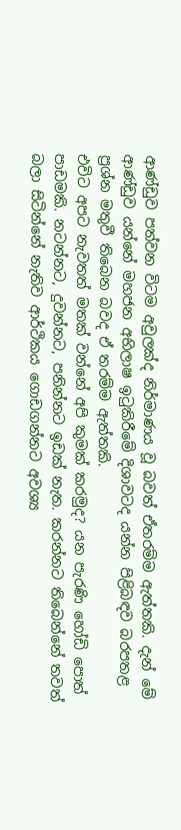ආණ්ඩුව පත්වන විටම අවුලක්ද නිර්මාණය වූ බවත් ඒතරම්ම ඇත්තකි. දැන් මේ ආණ්ඩුව යන්නේ මහජන අභිලාෂ ඉටුකිරීමේ දිශාවටද යන්න පිළිබඳව බරපතළ ප්‍රශ්න මතුවී තිබෙන බවද ඒ තරම්ම ඇත්තකි.
එවිට අපට නැවතත් මතක් වන්නේ අපි කුමක් කරමුද? යන පැරණි හෝඩි පොත් පාඩමකි. නටන්නට, දුවන්නට, පනින්නට ඉඩක් නැත. කරන්නට තිබෙන්නේ තවත් බලා සිටින්නේ නැතිව ආර්ථිකය ගොඩගන්නට අවශ්‍ය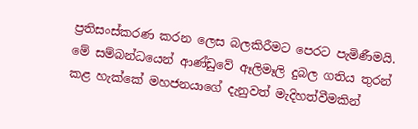ප්‍රතිසංස්කරණ කරන ලෙස බලකිරීමට පෙරට පැමිණීමයි. මේ සම්බන්ධයෙන් ආණ්ඩුවේ ඈලිමෑලි දුබල ගතිය තුරන් කළ හැක්කේ මහජනයාගේ දැනුවත් මැදිහත්වීමකින්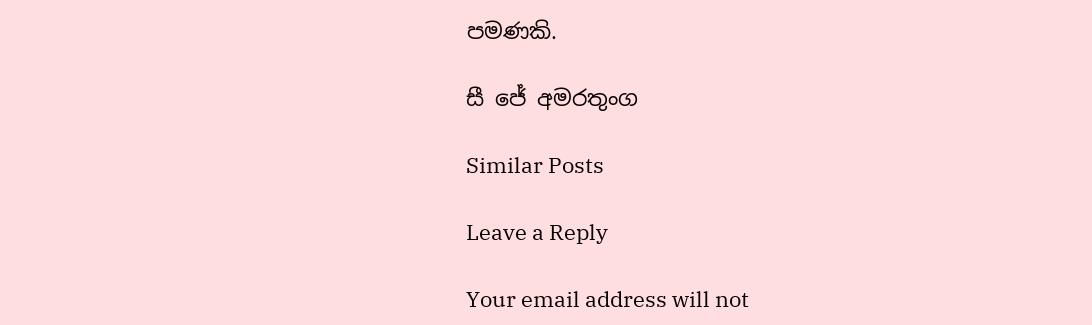පමණකි.

සී ජේ අමරතුංග

Similar Posts

Leave a Reply

Your email address will not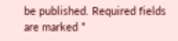be published. Required fields are marked *